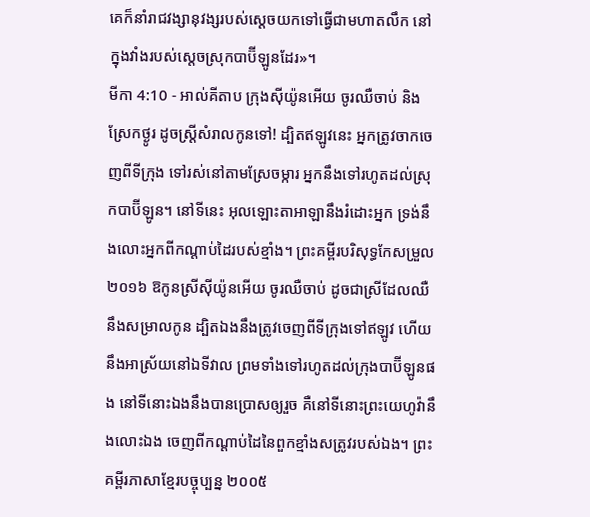គេក៏នាំរាជវង្សានុវង្សរបស់ស្តេចយកទៅធ្វើជាមហាតលឹក នៅក្នុងវាំងរបស់ស្តេចស្រុកបាប៊ីឡូនដែរ»។
មីកា 4:10 - អាល់គីតាប ក្រុងស៊ីយ៉ូនអើយ ចូរឈឺចាប់ និងស្រែកថ្ងូរ ដូចស្ត្រីសំរាលកូនទៅ! ដ្បិតឥឡូវនេះ អ្នកត្រូវចាកចេញពីទីក្រុង ទៅរស់នៅតាមស្រែចម្ការ អ្នកនឹងទៅរហូតដល់ស្រុកបាប៊ីឡូន។ នៅទីនេះ អុលឡោះតាអាឡានឹងរំដោះអ្នក ទ្រង់នឹងលោះអ្នកពីកណ្ដាប់ដៃរបស់ខ្មាំង។ ព្រះគម្ពីរបរិសុទ្ធកែសម្រួល ២០១៦ ឱកូនស្រីស៊ីយ៉ូនអើយ ចូរឈឺចាប់ ដូចជាស្រីដែលឈឺនឹងសម្រាលកូន ដ្បិតឯងនឹងត្រូវចេញពីទីក្រុងទៅឥឡូវ ហើយនឹងអាស្រ័យនៅឯទីវាល ព្រមទាំងទៅរហូតដល់ក្រុងបាប៊ីឡូនផង នៅទីនោះឯងនឹងបានប្រោសឲ្យរួច គឺនៅទីនោះព្រះយេហូវ៉ានឹងលោះឯង ចេញពីកណ្ដាប់ដៃនៃពួកខ្មាំងសត្រូវរបស់ឯង។ ព្រះគម្ពីរភាសាខ្មែរបច្ចុប្បន្ន ២០០៥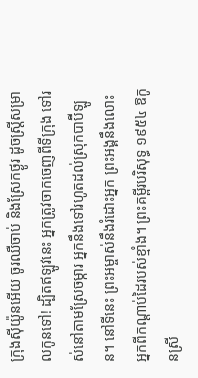ក្រុងស៊ីយ៉ូនអើយ ចូរឈឺចាប់ និងស្រែកថ្ងូរ ដូចស្ត្រីសម្រាលកូនទៅ! ដ្បិតឥឡូវនេះ អ្នកត្រូវចាកចេញពីទីក្រុង ទៅរស់នៅតាមស្រែចម្ការ អ្នកនឹងទៅរហូតដល់ស្រុកបាប៊ីឡូន។ នៅទីនេះ ព្រះអម្ចាស់នឹងរំដោះអ្នក ព្រះអង្គនឹងលោះអ្នកពីកណ្ដាប់ដៃរបស់ខ្មាំង។ ព្រះគម្ពីរបរិសុទ្ធ ១៩៥៤ ឱកូនស្រី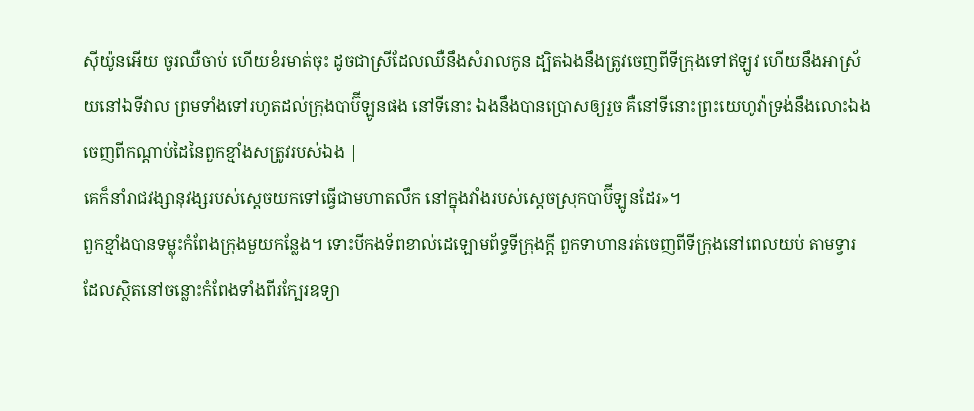ស៊ីយ៉ូនអើយ ចូរឈឺចាប់ ហើយខំរមាត់ចុះ ដូចជាស្រីដែលឈឺនឹងសំរាលកូន ដ្បិតឯងនឹងត្រូវចេញពីទីក្រុងទៅឥឡូវ ហើយនឹងអាស្រ័យនៅឯទីវាល ព្រមទាំងទៅរហូតដល់ក្រុងបាប៊ីឡូនផង នៅទីនោះ ឯងនឹងបានប្រោសឲ្យរួច គឺនៅទីនោះព្រះយេហូវ៉ាទ្រង់នឹងលោះឯង ចេញពីកណ្តាប់ដៃនៃពួកខ្មាំងសត្រូវរបស់ឯង |
គេក៏នាំរាជវង្សានុវង្សរបស់ស្តេចយកទៅធ្វើជាមហាតលឹក នៅក្នុងវាំងរបស់ស្តេចស្រុកបាប៊ីឡូនដែរ»។
ពួកខ្មាំងបានទម្លុះកំពែងក្រុងមួយកន្លែង។ ទោះបីកងទ័ពខាល់ដេឡោមព័ទ្ធទីក្រុងក្តី ពួកទាហានរត់ចេញពីទីក្រុងនៅពេលយប់ តាមទ្វារដែលស្ថិតនៅចន្លោះកំពែងទាំងពីរក្បែរឧទ្យា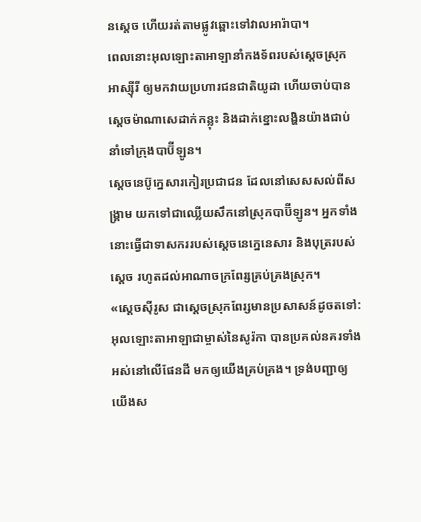នស្តេច ហើយរត់តាមផ្លូវឆ្ពោះទៅវាលអារ៉ាបា។
ពេលនោះអុលឡោះតាអាឡានាំកងទ័ពរបស់ស្តេចស្រុកអាស្ស៊ីរី ឲ្យមកវាយប្រហារជនជាតិយូដា ហើយចាប់បានស្តេចម៉ាណាសេដាក់កន្លុះ និងដាក់ខ្នោះលង្ហិនយ៉ាងជាប់នាំទៅក្រុងបាប៊ីឡូន។
ស្តេចនេប៊ូក្នេសារកៀរប្រជាជន ដែលនៅសេសសល់ពីសង្គ្រាម យកទៅជាឈ្លើយសឹកនៅស្រុកបាប៊ីឡូន។ អ្នកទាំងនោះធ្វើជាទាសកររបស់ស្តេចនេក្នេនេសារ និងបុត្ររបស់ស្តេច រហូតដល់អាណាចក្រពែរ្សគ្រប់គ្រងស្រុក។
«ស្តេចស៊ីរូស ជាស្តេចស្រុកពែរ្សមានប្រសាសន៍ដូចតទៅ: អុលឡោះតាអាឡាជាម្ចាស់នៃសូរ៉កា បានប្រគល់នគរទាំងអស់នៅលើផែនដី មកឲ្យយើងគ្រប់គ្រង។ ទ្រង់បញ្ជាឲ្យយើងស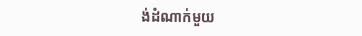ង់ដំណាក់មួយ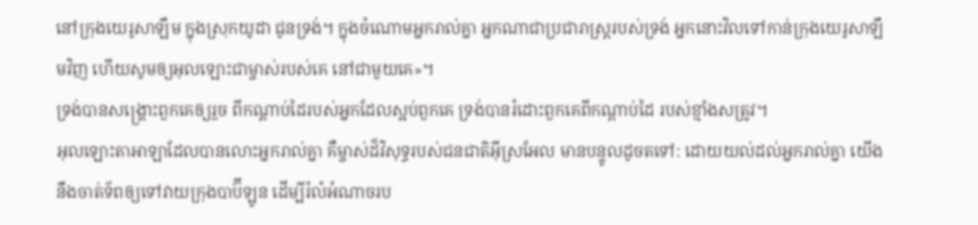នៅក្រុងយេរូសាឡឹម ក្នុងស្រុកយូដា ជូនទ្រង់។ ក្នុងចំណោមអ្នករាល់គ្នា អ្នកណាជាប្រជារាស្ត្ររបស់ទ្រង់ អ្នកនោះវិលទៅកាន់ក្រុងយេរូសាឡឹមវិញ ហើយសូមឲ្យអុលឡោះជាម្ចាស់របស់គេ នៅជាមួយគេ»។
ទ្រង់បានសង្គ្រោះពួកគេឲ្យរួច ពីកណ្ដាប់ដៃរបស់អ្នកដែលស្អប់ពួកគេ ទ្រង់បានរំដោះពួកគេពីកណ្ដាប់ដៃ របស់ខ្មាំងសត្រូវ។
អុលឡោះតាអាឡាដែលបានលោះអ្នករាល់គ្នា គឺម្ចាស់ដ៏វិសុទ្ធរបស់ជនជាតិអ៊ីស្រអែល មានបន្ទូលដូចតទៅ: ដោយយល់ដល់អ្នករាល់គ្នា យើងនឹងចាត់ទ័ពឲ្យទៅវាយក្រុងបាប៊ីឡូន ដើម្បីរំលំអំណាចរប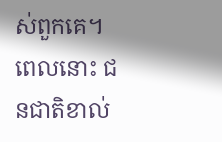ស់ពួកគេ។ ពេលនោះ ជនជាតិខាល់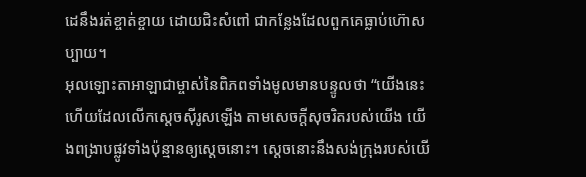ដេនឹងរត់ខ្ចាត់ខ្ចាយ ដោយជិះសំពៅ ជាកន្លែងដែលពួកគេធ្លាប់ហ៊ោសប្បាយ។
អុលឡោះតាអាឡាជាម្ចាស់នៃពិភពទាំងមូលមានបន្ទូលថា “យើងនេះហើយដែលលើកស្តេចស៊ីរូសឡើង តាមសេចក្ដីសុចរិតរបស់យើង យើងពង្រាបផ្លូវទាំងប៉ុន្មានឲ្យស្តេចនោះ។ ស្តេចនោះនឹងសង់ក្រុងរបស់យើ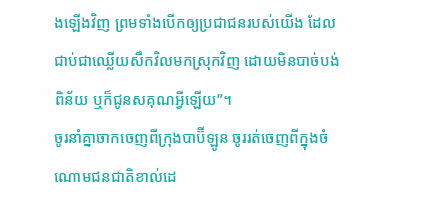ងឡើងវិញ ព្រមទាំងបើកឲ្យប្រជាជនរបស់យើង ដែលជាប់ជាឈ្លើយសឹកវិលមកស្រុកវិញ ដោយមិនបាច់បង់ពិន័យ ឬក៏ជូនសគុណអ្វីឡើយ”។
ចូរនាំគ្នាចាកចេញពីក្រុងបាប៊ីឡូន ចូររត់ចេញពីក្នុងចំណោមជនជាតិខាល់ដេ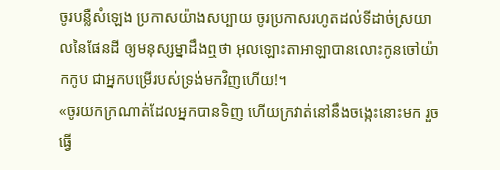ចូរបន្លឺសំឡេង ប្រកាសយ៉ាងសប្បាយ ចូរប្រកាសរហូតដល់ទីដាច់ស្រយាលនៃផែនដី ឲ្យមនុស្សម្នាដឹងឮថា អុលឡោះតាអាឡាបានលោះកូនចៅយ៉ាកកូប ជាអ្នកបម្រើរបស់ទ្រង់មកវិញហើយ!។
«ចូរយកក្រណាត់ដែលអ្នកបានទិញ ហើយក្រវាត់នៅនឹងចង្កេះនោះមក រួចធ្វើ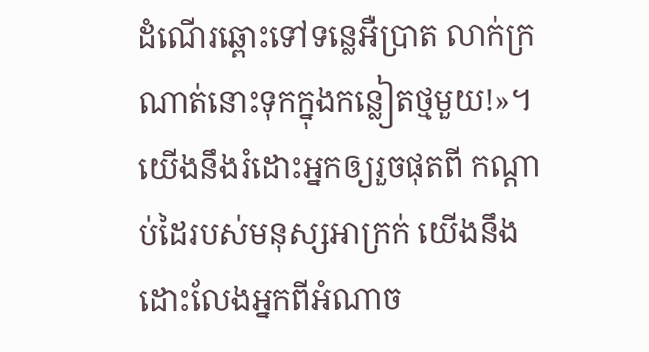ដំណើរឆ្ពោះទៅទន្លេអឺប្រាត លាក់ក្រណាត់នោះទុកក្នុងកន្លៀតថ្មមួយ!»។
យើងនឹងរំដោះអ្នកឲ្យរួចផុតពី កណ្ដាប់ដៃរបស់មនុស្សអាក្រក់ យើងនឹងដោះលែងអ្នកពីអំណាច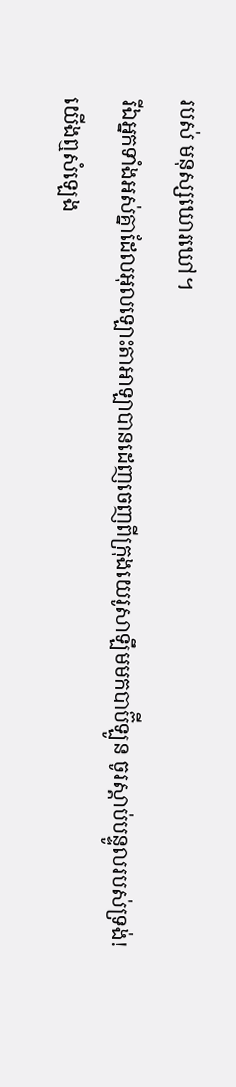របស់ មនុស្សឃោរឃៅ។
រីឯអ្នកទាំងអស់គ្នាដែលអុលឡោះតាអាឡាបានដេញចេញពីក្រុងយេរូសាឡឹមមកបាប៊ីឡូន ចូរស្ដាប់បន្ទូលរបស់ទ្រង់!
យើងឮសំឡេង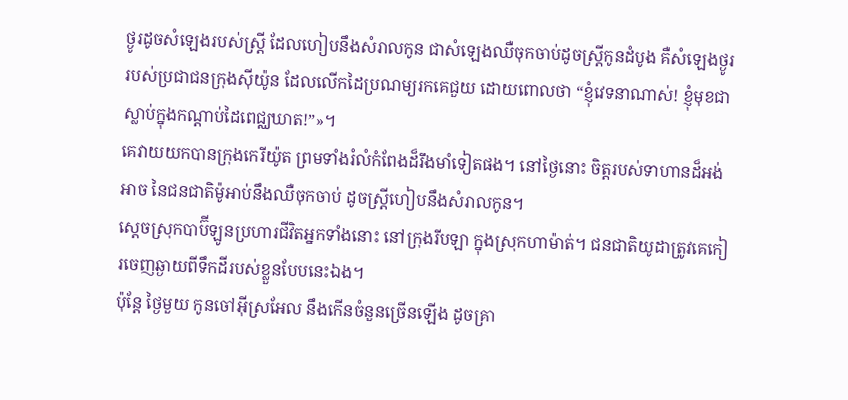ថ្ងូរដូចសំឡេងរបស់ស្ត្រី ដែលហៀបនឹងសំរាលកូន ជាសំឡេងឈឺចុកចាប់ដូចស្ត្រីកូនដំបូង គឺសំឡេងថ្ងូររបស់ប្រជាជនក្រុងស៊ីយ៉ូន ដែលលើកដៃប្រណម្យរកគេជួយ ដោយពោលថា “ខ្ញុំវេទនាណាស់! ខ្ញុំមុខជាស្លាប់ក្នុងកណ្ដាប់ដៃពេជ្ឈឃាត!”»។
គេវាយយកបានក្រុងកេរីយ៉ូត ព្រមទាំងរំលំកំពែងដ៏រឹងមាំទៀតផង។ នៅថ្ងៃនោះ ចិត្តរបស់ទាហានដ៏អង់អាច នៃជនជាតិម៉ូអាប់នឹងឈឺចុកចាប់ ដូចស្ត្រីហៀបនឹងសំរាលកូន។
ស្ដេចស្រុកបាប៊ីឡូនប្រហារជីវិតអ្នកទាំងនោះ នៅក្រុងរីបឡា ក្នុងស្រុកហាម៉ាត់។ ជនជាតិយូដាត្រូវគេកៀរចេញឆ្ងាយពីទឹកដីរបស់ខ្លួនបែបនេះឯង។
ប៉ុន្តែ ថ្ងៃមួយ កូនចៅអ៊ីស្រអែល នឹងកើនចំនួនច្រើនឡើង ដូចគ្រា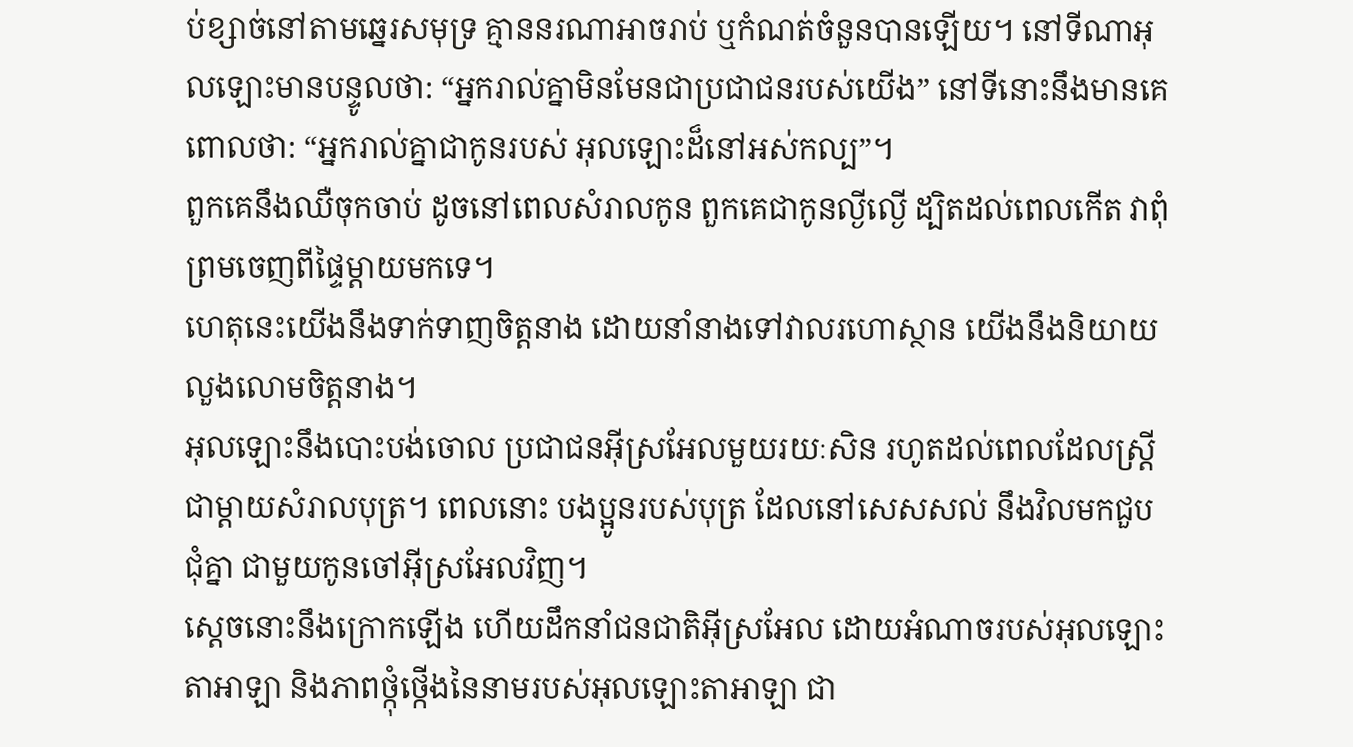ប់ខ្សាច់នៅតាមឆ្នេរសមុទ្រ គ្មាននរណាអាចរាប់ ឬកំណត់ចំនួនបានឡើយ។ នៅទីណាអុលឡោះមានបន្ទូលថា: “អ្នករាល់គ្នាមិនមែនជាប្រជាជនរបស់យើង” នៅទីនោះនឹងមានគេពោលថា: “អ្នករាល់គ្នាជាកូនរបស់ អុលឡោះដ៏នៅអស់កល្ប”។
ពួកគេនឹងឈឺចុកចាប់ ដូចនៅពេលសំរាលកូន ពួកគេជាកូនល្ងីល្ងើ ដ្បិតដល់ពេលកើត វាពុំព្រមចេញពីផ្ទៃម្ដាយមកទេ។
ហេតុនេះយើងនឹងទាក់ទាញចិត្តនាង ដោយនាំនាងទៅវាលរហោស្ថាន យើងនឹងនិយាយលួងលោមចិត្តនាង។
អុលឡោះនឹងបោះបង់ចោល ប្រជាជនអ៊ីស្រអែលមួយរយៈសិន រហូតដល់ពេលដែលស្ត្រីជាម្តាយសំរាលបុត្រ។ ពេលនោះ បងប្អូនរបស់បុត្រ ដែលនៅសេសសល់ នឹងវិលមកជួបជុំគ្នា ជាមួយកូនចៅអ៊ីស្រអែលវិញ។
ស្ដេចនោះនឹងក្រោកឡើង ហើយដឹកនាំជនជាតិអ៊ីស្រអែល ដោយអំណាចរបស់អុលឡោះតាអាឡា និងភាពថ្កុំថ្កើងនៃនាមរបស់អុលឡោះតាអាឡា ជា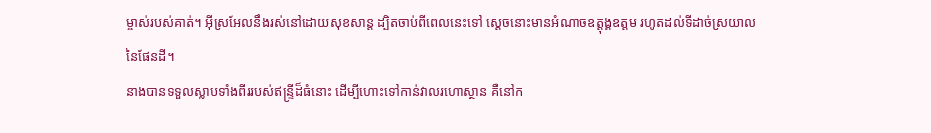ម្ចាស់របស់គាត់។ អ៊ីស្រអែលនឹងរស់នៅដោយសុខសាន្ត ដ្បិតចាប់ពីពេលនេះទៅ ស្ដេចនោះមានអំណាចឧត្ដុង្គឧត្ដម រហូតដល់ទីដាច់ស្រយាលនៃផែនដី។
នាងបានទទួលស្លាបទាំងពីររបស់ឥន្ទ្រីដ៏ធំនោះ ដើម្បីហោះទៅកាន់វាលរហោស្ថាន គឺនៅក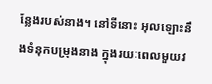ន្លែងរបស់នាង។ នៅទីនោះ អុលឡោះនឹងទំនុកបម្រុងនាង ក្នុងរយៈពេលមួយវ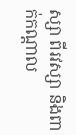ស្សា ពីរវស្សា និងពាក់កណ្ដាល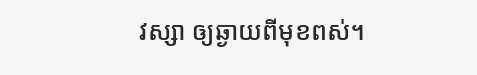វស្សា ឲ្យឆ្ងាយពីមុខពស់។